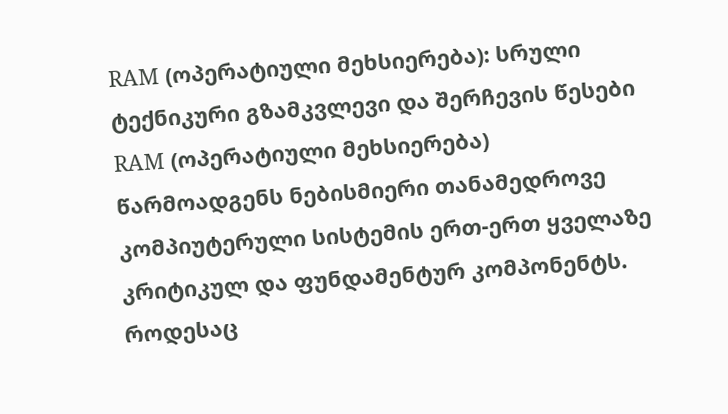RAM (ოპერატიული მეხსიერება): სრული ტექნიკური გზამკვლევი და შერჩევის წესები
RAM (ოპერატიული მეხსიერება) წარმოადგენს ნებისმიერი თანამედროვე კომპიუტერული სისტემის ერთ-ერთ ყველაზე კრიტიკულ და ფუნდამენტურ კომპონენტს. როდესაც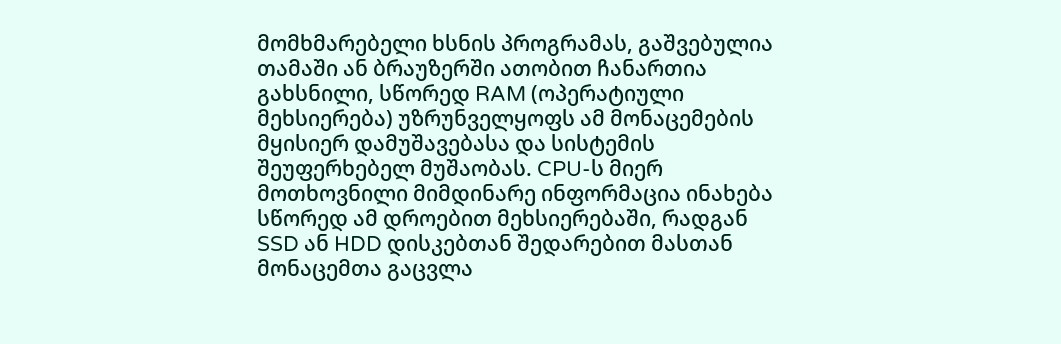მომხმარებელი ხსნის პროგრამას, გაშვებულია თამაში ან ბრაუზერში ათობით ჩანართია გახსნილი, სწორედ RAM (ოპერატიული მეხსიერება) უზრუნველყოფს ამ მონაცემების მყისიერ დამუშავებასა და სისტემის შეუფერხებელ მუშაობას. CPU-ს მიერ მოთხოვნილი მიმდინარე ინფორმაცია ინახება სწორედ ამ დროებით მეხსიერებაში, რადგან SSD ან HDD დისკებთან შედარებით მასთან მონაცემთა გაცვლა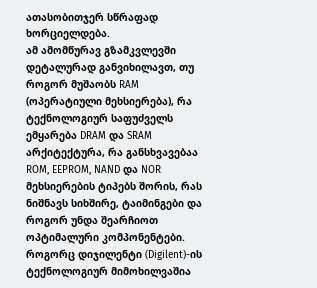ათასობითჯერ სწრაფად ხორციელდება.
ამ ამომწურავ გზამკვლევში დეტალურად განვიხილავთ, თუ როგორ მუშაობს RAM (ოპერატიული მეხსიერება), რა ტექნოლოგიურ საფუძველს ემყარება DRAM და SRAM არქიტექტურა, რა განსხვავებაა ROM, EEPROM, NAND და NOR მეხსიერების ტიპებს შორის, რას ნიშნავს სიხშირე, ტაიმინგები და როგორ უნდა შეარჩიოთ ოპტიმალური კომპონენტები. როგორც დიჯილენტი (Digilent)-ის ტექნოლოგიურ მიმოხილვაშია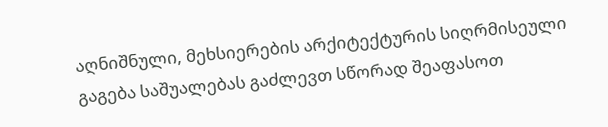აღნიშნული, მეხსიერების არქიტექტურის სიღრმისეული გაგება საშუალებას გაძლევთ სწორად შეაფასოთ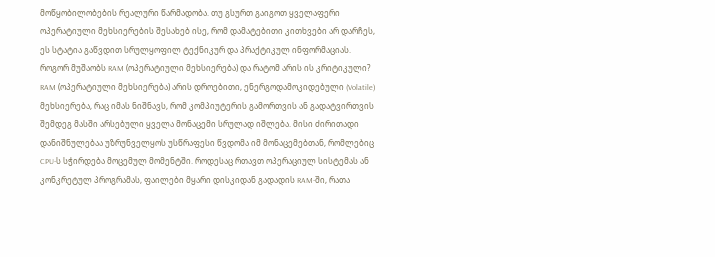მოწყობილობების რეალური წარმადობა. თუ გსურთ გაიგოთ ყველაფერი ოპერატიული მეხსიერების შესახებ ისე, რომ დამატებითი კითხვები არ დარჩეს, ეს სტატია გაწვდით სრულყოფილ ტექნიკურ და პრაქტიკულ ინფორმაციას.
როგორ მუშაობს RAM (ოპერატიული მეხსიერება) და რატომ არის ის კრიტიკული?
RAM (ოპერატიული მეხსიერება) არის დროებითი, ენერგოდამოკიდებული (Volatile) მეხსიერება, რაც იმას ნიშნავს, რომ კომპიუტერის გამორთვის ან გადატვირთვის შემდეგ მასში არსებული ყველა მონაცემი სრულად იშლება. მისი ძირითადი დანიშნულებაა უზრუნველყოს უსწრაფესი წვდომა იმ მონაცემებთან, რომლებიც CPU-ს სჭირდება მოცემულ მომენტში. როდესაც რთავთ ოპერაციულ სისტემას ან კონკრეტულ პროგრამას, ფაილები მყარი დისკიდან გადადის RAM-ში, რათა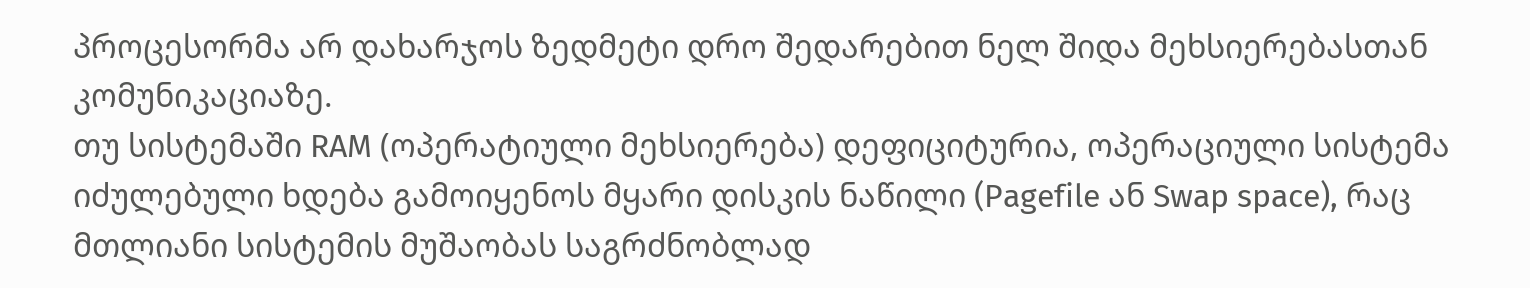პროცესორმა არ დახარჯოს ზედმეტი დრო შედარებით ნელ შიდა მეხსიერებასთან კომუნიკაციაზე.
თუ სისტემაში RAM (ოპერატიული მეხსიერება) დეფიციტურია, ოპერაციული სისტემა იძულებული ხდება გამოიყენოს მყარი დისკის ნაწილი (Pagefile ან Swap space), რაც მთლიანი სისტემის მუშაობას საგრძნობლად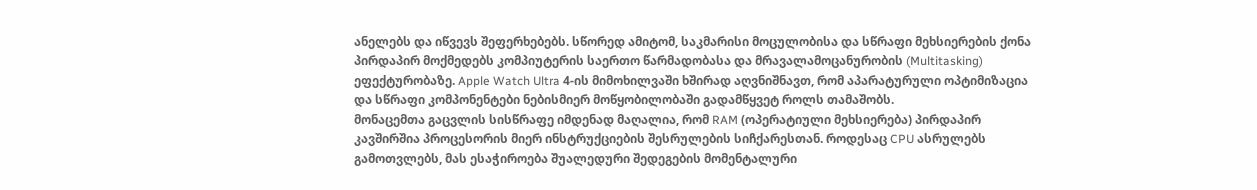ანელებს და იწვევს შეფერხებებს. სწორედ ამიტომ, საკმარისი მოცულობისა და სწრაფი მეხსიერების ქონა პირდაპირ მოქმედებს კომპიუტერის საერთო წარმადობასა და მრავალამოცანურობის (Multitasking) ეფექტურობაზე. Apple Watch Ultra 4-ის მიმოხილვაში ხშირად აღვნიშნავთ, რომ აპარატურული ოპტიმიზაცია და სწრაფი კომპონენტები ნებისმიერ მოწყობილობაში გადამწყვეტ როლს თამაშობს.
მონაცემთა გაცვლის სისწრაფე იმდენად მაღალია, რომ RAM (ოპერატიული მეხსიერება) პირდაპირ კავშირშია პროცესორის მიერ ინსტრუქციების შესრულების სიჩქარესთან. როდესაც CPU ასრულებს გამოთვლებს, მას ესაჭიროება შუალედური შედეგების მომენტალური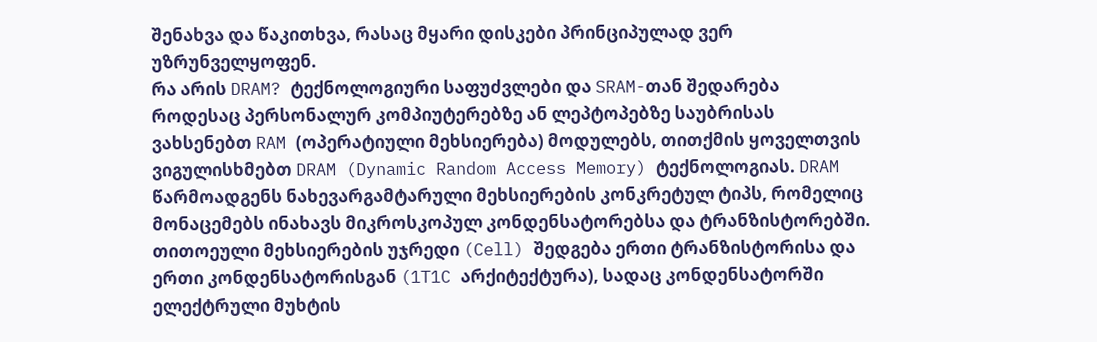შენახვა და წაკითხვა, რასაც მყარი დისკები პრინციპულად ვერ უზრუნველყოფენ.
რა არის DRAM? ტექნოლოგიური საფუძვლები და SRAM-თან შედარება
როდესაც პერსონალურ კომპიუტერებზე ან ლეპტოპებზე საუბრისას ვახსენებთ RAM (ოპერატიული მეხსიერება) მოდულებს, თითქმის ყოველთვის ვიგულისხმებთ DRAM (Dynamic Random Access Memory) ტექნოლოგიას. DRAM წარმოადგენს ნახევარგამტარული მეხსიერების კონკრეტულ ტიპს, რომელიც მონაცემებს ინახავს მიკროსკოპულ კონდენსატორებსა და ტრანზისტორებში. თითოეული მეხსიერების უჯრედი (Cell) შედგება ერთი ტრანზისტორისა და ერთი კონდენსატორისგან (1T1C არქიტექტურა), სადაც კონდენსატორში ელექტრული მუხტის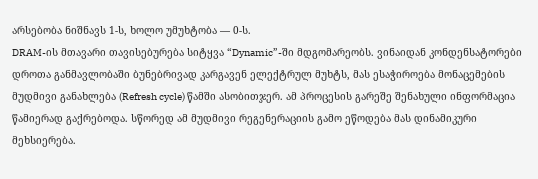არსებობა ნიშნავს 1-ს, ხოლო უმუხტობა — 0-ს.
DRAM-ის მთავარი თავისებურება სიტყვა “Dynamic”-ში მდგომარეობს. ვინაიდან კონდენსატორები დროთა განმავლობაში ბუნებრივად კარგავენ ელექტრულ მუხტს, მას ესაჭიროება მონაცემების მუდმივი განახლება (Refresh cycle) წამში ასობითჯერ. ამ პროცესის გარეშე შენახული ინფორმაცია წამიერად გაქრებოდა. სწორედ ამ მუდმივი რეგენერაციის გამო ეწოდება მას დინამიკური მეხსიერება.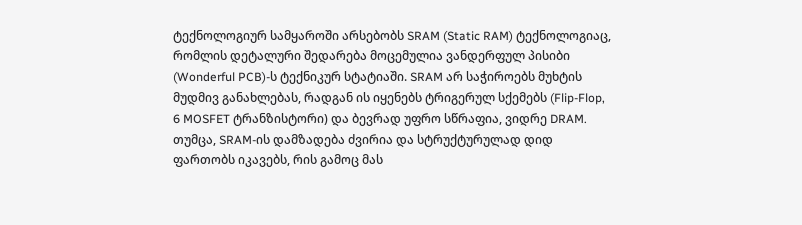ტექნოლოგიურ სამყაროში არსებობს SRAM (Static RAM) ტექნოლოგიაც, რომლის დეტალური შედარება მოცემულია ვანდერფულ პისიბი (Wonderful PCB)-ს ტექნიკურ სტატიაში. SRAM არ საჭიროებს მუხტის მუდმივ განახლებას, რადგან ის იყენებს ტრიგერულ სქემებს (Flip-Flop, 6 MOSFET ტრანზისტორი) და ბევრად უფრო სწრაფია, ვიდრე DRAM. თუმცა, SRAM-ის დამზადება ძვირია და სტრუქტურულად დიდ ფართობს იკავებს, რის გამოც მას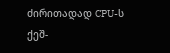ძირითადად CPU-ს ქეშ-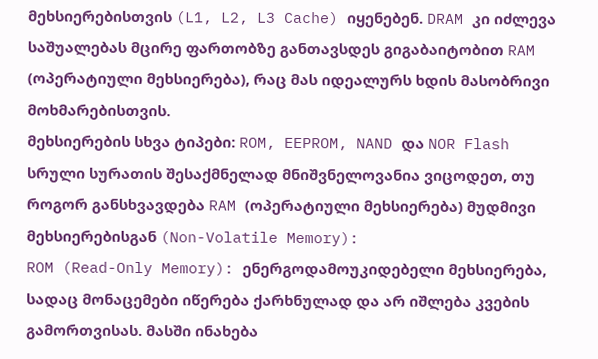მეხსიერებისთვის (L1, L2, L3 Cache) იყენებენ. DRAM კი იძლევა საშუალებას მცირე ფართობზე განთავსდეს გიგაბაიტობით RAM (ოპერატიული მეხსიერება), რაც მას იდეალურს ხდის მასობრივი მოხმარებისთვის.
მეხსიერების სხვა ტიპები: ROM, EEPROM, NAND და NOR Flash
სრული სურათის შესაქმნელად მნიშვნელოვანია ვიცოდეთ, თუ როგორ განსხვავდება RAM (ოპერატიული მეხსიერება) მუდმივი მეხსიერებისგან (Non-Volatile Memory):
ROM (Read-Only Memory): ენერგოდამოუკიდებელი მეხსიერება, სადაც მონაცემები იწერება ქარხნულად და არ იშლება კვების გამორთვისას. მასში ინახება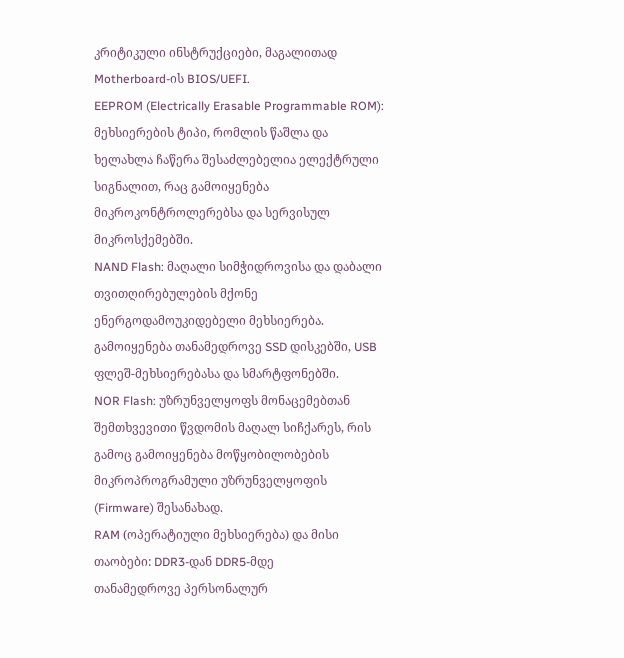კრიტიკული ინსტრუქციები, მაგალითად Motherboard-ის BIOS/UEFI.
EEPROM (Electrically Erasable Programmable ROM): მეხსიერების ტიპი, რომლის წაშლა და ხელახლა ჩაწერა შესაძლებელია ელექტრული სიგნალით, რაც გამოიყენება მიკროკონტროლერებსა და სერვისულ მიკროსქემებში.
NAND Flash: მაღალი სიმჭიდროვისა და დაბალი თვითღირებულების მქონე ენერგოდამოუკიდებელი მეხსიერება. გამოიყენება თანამედროვე SSD დისკებში, USB ფლეშ-მეხსიერებასა და სმარტფონებში.
NOR Flash: უზრუნველყოფს მონაცემებთან შემთხვევითი წვდომის მაღალ სიჩქარეს, რის გამოც გამოიყენება მოწყობილობების მიკროპროგრამული უზრუნველყოფის (Firmware) შესანახად.
RAM (ოპერატიული მეხსიერება) და მისი თაობები: DDR3-დან DDR5-მდე
თანამედროვე პერსონალურ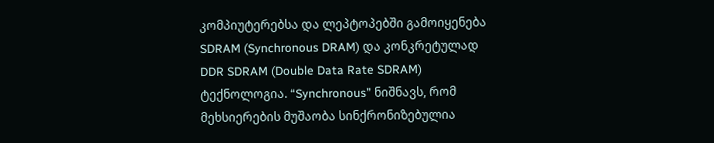კომპიუტერებსა და ლეპტოპებში გამოიყენება SDRAM (Synchronous DRAM) და კონკრეტულად DDR SDRAM (Double Data Rate SDRAM) ტექნოლოგია. “Synchronous” ნიშნავს, რომ მეხსიერების მუშაობა სინქრონიზებულია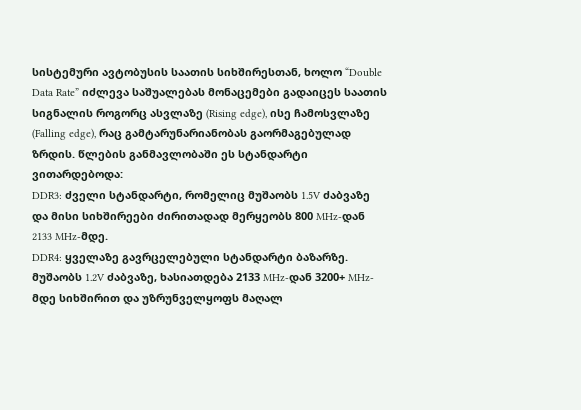სისტემური ავტობუსის საათის სიხშირესთან, ხოლო “Double Data Rate” იძლევა საშუალებას მონაცემები გადაიცეს საათის სიგნალის როგორც ასვლაზე (Rising edge), ისე ჩამოსვლაზე (Falling edge), რაც გამტარუნარიანობას გაორმაგებულად ზრდის. წლების განმავლობაში ეს სტანდარტი ვითარდებოდა:
DDR3: ძველი სტანდარტი, რომელიც მუშაობს 1.5V ძაბვაზე და მისი სიხშირეები ძირითადად მერყეობს 800 MHz-დან 2133 MHz-მდე.
DDR4: ყველაზე გავრცელებული სტანდარტი ბაზარზე. მუშაობს 1.2V ძაბვაზე, ხასიათდება 2133 MHz-დან 3200+ MHz-მდე სიხშირით და უზრუნველყოფს მაღალ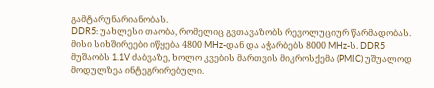გამტარუნარიანობას.
DDR5: უახლესი თაობა, რომელიც გვთავაზობს რევოლუციურ წარმადობას. მისი სიხშირეები იწყება 4800 MHz-დან და აჭარბებს 8000 MHz-ს. DDR5 მუშაობს 1.1V ძაბვაზე, ხოლო კვების მართვის მიკროსქემა (PMIC) უშუალოდ მოდულზეა ინტეგრირებული.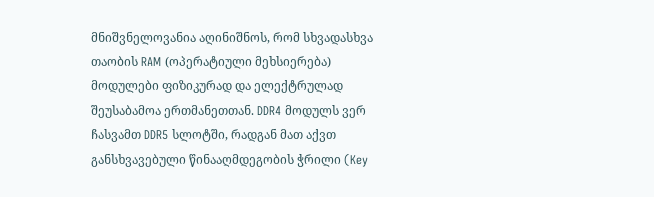მნიშვნელოვანია აღინიშნოს, რომ სხვადასხვა თაობის RAM (ოპერატიული მეხსიერება) მოდულები ფიზიკურად და ელექტრულად შეუსაბამოა ერთმანეთთან. DDR4 მოდულს ვერ ჩასვამთ DDR5 სლოტში, რადგან მათ აქვთ განსხვავებული წინააღმდეგობის ჭრილი (Key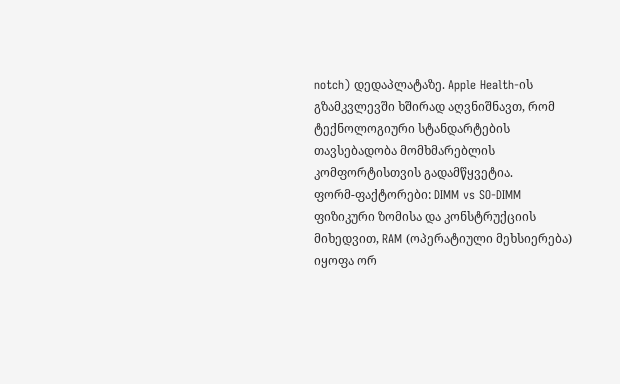notch) დედაპლატაზე. Apple Health-ის გზამკვლევში ხშირად აღვნიშნავთ, რომ ტექნოლოგიური სტანდარტების თავსებადობა მომხმარებლის კომფორტისთვის გადამწყვეტია.
ფორმ-ფაქტორები: DIMM vs SO-DIMM
ფიზიკური ზომისა და კონსტრუქციის მიხედვით, RAM (ოპერატიული მეხსიერება) იყოფა ორ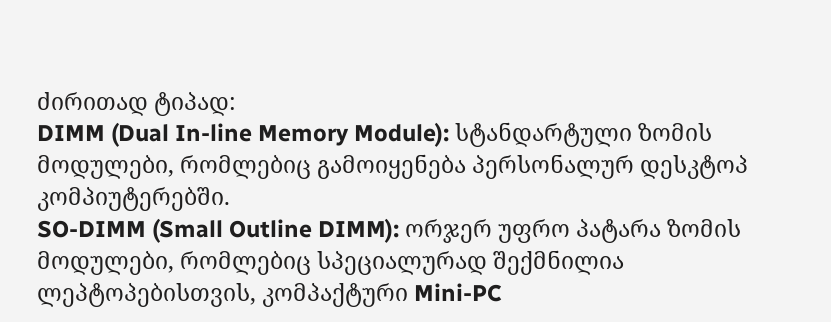ძირითად ტიპად:
DIMM (Dual In-line Memory Module): სტანდარტული ზომის მოდულები, რომლებიც გამოიყენება პერსონალურ დესკტოპ კომპიუტერებში.
SO-DIMM (Small Outline DIMM): ორჯერ უფრო პატარა ზომის მოდულები, რომლებიც სპეციალურად შექმნილია ლეპტოპებისთვის, კომპაქტური Mini-PC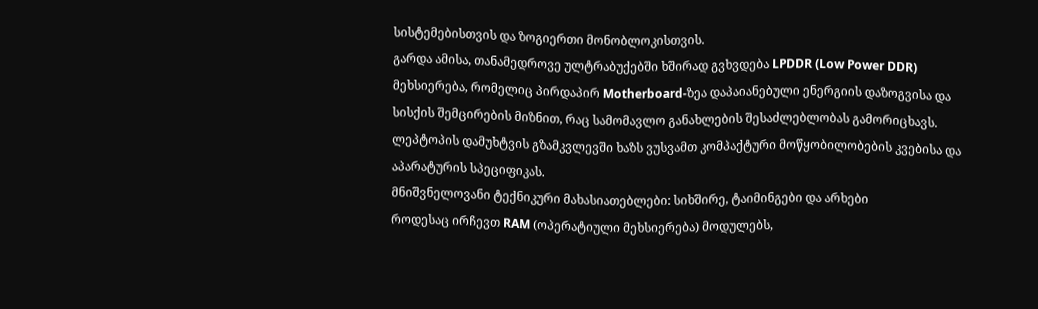სისტემებისთვის და ზოგიერთი მონობლოკისთვის.
გარდა ამისა, თანამედროვე ულტრაბუქებში ხშირად გვხვდება LPDDR (Low Power DDR) მეხსიერება, რომელიც პირდაპირ Motherboard-ზეა დაპაიანებული ენერგიის დაზოგვისა და სისქის შემცირების მიზნით, რაც სამომავლო განახლების შესაძლებლობას გამორიცხავს. ლეპტოპის დამუხტვის გზამკვლევში ხაზს ვუსვამთ კომპაქტური მოწყობილობების კვებისა და აპარატურის სპეციფიკას.
მნიშვნელოვანი ტექნიკური მახასიათებლები: სიხშირე, ტაიმინგები და არხები
როდესაც ირჩევთ RAM (ოპერატიული მეხსიერება) მოდულებს,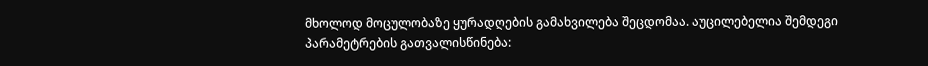მხოლოდ მოცულობაზე ყურადღების გამახვილება შეცდომაა. აუცილებელია შემდეგი პარამეტრების გათვალისწინება: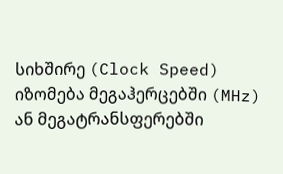სიხშირე (Clock Speed)
იზომება მეგაჰერცებში (MHz) ან მეგატრანსფერებში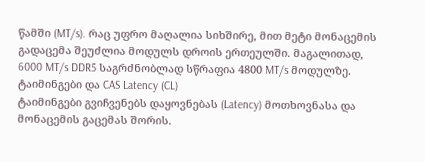წამში (MT/s). რაც უფრო მაღალია სიხშირე, მით მეტი მონაცემის გადაცემა შეუძლია მოდულს დროის ერთეულში. მაგალითად, 6000 MT/s DDR5 საგრძნობლად სწრაფია 4800 MT/s მოდულზე.
ტაიმინგები და CAS Latency (CL)
ტაიმინგები გვიჩვენებს დაყოვნებას (Latency) მოთხოვნასა და მონაცემის გაცემას შორის.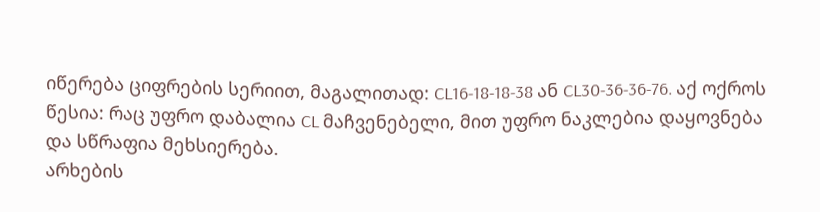იწერება ციფრების სერიით, მაგალითად: CL16-18-18-38 ან CL30-36-36-76. აქ ოქროს წესია: რაც უფრო დაბალია CL მაჩვენებელი, მით უფრო ნაკლებია დაყოვნება და სწრაფია მეხსიერება.
არხების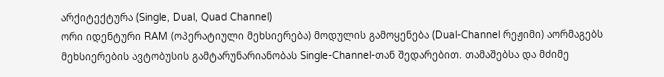არქიტექტურა (Single, Dual, Quad Channel)
ორი იდენტური RAM (ოპერატიული მეხსიერება) მოდულის გამოყენება (Dual-Channel რეჟიმი) აორმაგებს მეხსიერების ავტობუსის გამტარუნარიანობას Single-Channel-თან შედარებით. თამაშებსა და მძიმე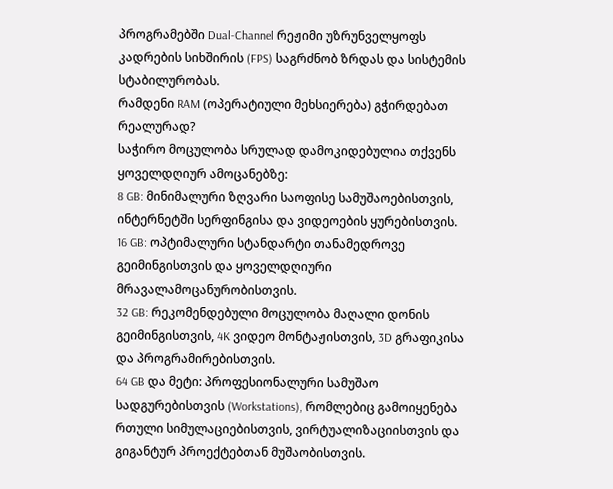პროგრამებში Dual-Channel რეჟიმი უზრუნველყოფს კადრების სიხშირის (FPS) საგრძნობ ზრდას და სისტემის სტაბილურობას.
რამდენი RAM (ოპერატიული მეხსიერება) გჭირდებათ რეალურად?
საჭირო მოცულობა სრულად დამოკიდებულია თქვენს ყოველდღიურ ამოცანებზე:
8 GB: მინიმალური ზღვარი საოფისე სამუშაოებისთვის, ინტერნეტში სერფინგისა და ვიდეოების ყურებისთვის.
16 GB: ოპტიმალური სტანდარტი თანამედროვე გეიმინგისთვის და ყოველდღიური მრავალამოცანურობისთვის.
32 GB: რეკომენდებული მოცულობა მაღალი დონის გეიმინგისთვის, 4K ვიდეო მონტაჟისთვის, 3D გრაფიკისა და პროგრამირებისთვის.
64 GB და მეტი: პროფესიონალური სამუშაო სადგურებისთვის (Workstations), რომლებიც გამოიყენება რთული სიმულაციებისთვის, ვირტუალიზაციისთვის და გიგანტურ პროექტებთან მუშაობისთვის.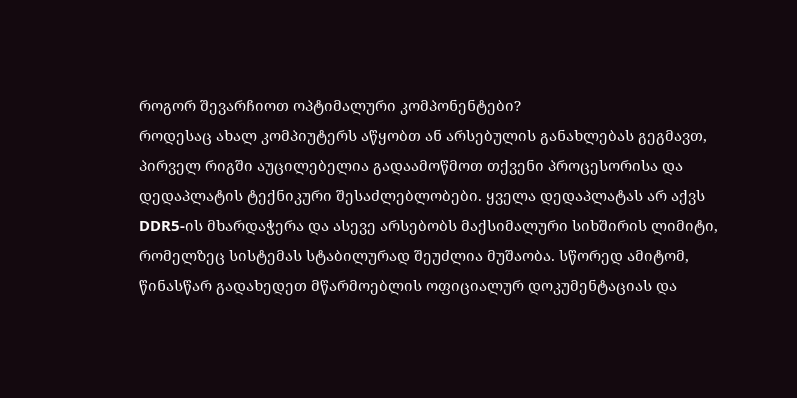როგორ შევარჩიოთ ოპტიმალური კომპონენტები?
როდესაც ახალ კომპიუტერს აწყობთ ან არსებულის განახლებას გეგმავთ, პირველ რიგში აუცილებელია გადაამოწმოთ თქვენი პროცესორისა და დედაპლატის ტექნიკური შესაძლებლობები. ყველა დედაპლატას არ აქვს DDR5-ის მხარდაჭერა და ასევე არსებობს მაქსიმალური სიხშირის ლიმიტი, რომელზეც სისტემას სტაბილურად შეუძლია მუშაობა. სწორედ ამიტომ, წინასწარ გადახედეთ მწარმოებლის ოფიციალურ დოკუმენტაციას და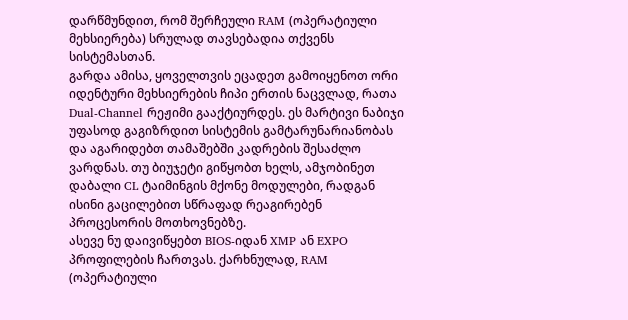დარწმუნდით, რომ შერჩეული RAM (ოპერატიული მეხსიერება) სრულად თავსებადია თქვენს სისტემასთან.
გარდა ამისა, ყოველთვის ეცადეთ გამოიყენოთ ორი იდენტური მეხსიერების ჩიპი ერთის ნაცვლად, რათა Dual-Channel რეჟიმი გააქტიურდეს. ეს მარტივი ნაბიჯი უფასოდ გაგიზრდით სისტემის გამტარუნარიანობას და აგარიდებთ თამაშებში კადრების შესაძლო ვარდნას. თუ ბიუჯეტი გიწყობთ ხელს, ამჯობინეთ დაბალი CL ტაიმინგის მქონე მოდულები, რადგან ისინი გაცილებით სწრაფად რეაგირებენ პროცესორის მოთხოვნებზე.
ასევე ნუ დაივიწყებთ BIOS-იდან XMP ან EXPO პროფილების ჩართვას. ქარხნულად, RAM (ოპერატიული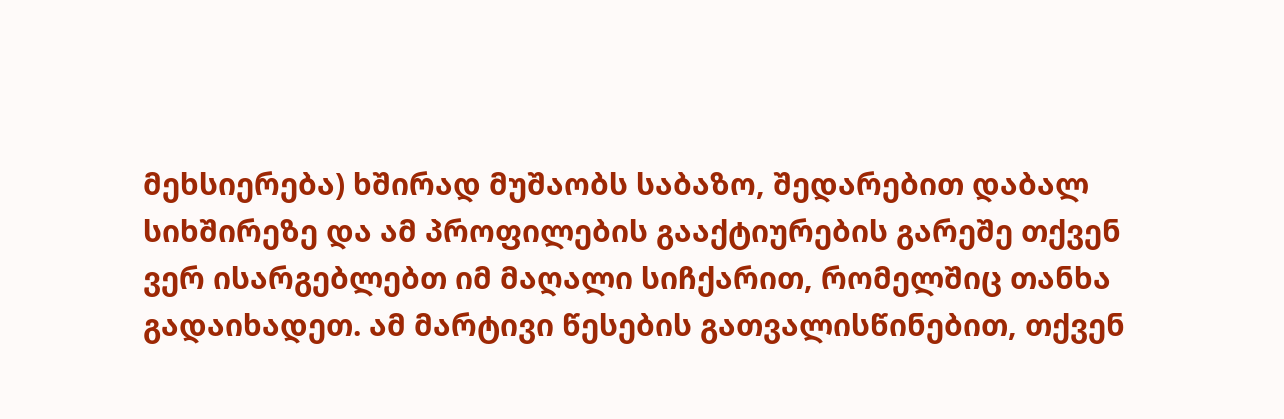მეხსიერება) ხშირად მუშაობს საბაზო, შედარებით დაბალ სიხშირეზე და ამ პროფილების გააქტიურების გარეშე თქვენ ვერ ისარგებლებთ იმ მაღალი სიჩქარით, რომელშიც თანხა გადაიხადეთ. ამ მარტივი წესების გათვალისწინებით, თქვენ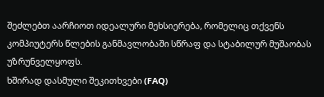შეძლებთ აარჩიოთ იდეალური მეხსიერება, რომელიც თქვენს კომპიუტერს წლების განმავლობაში სწრაფ და სტაბილურ მუშაობას უზრუნველყოფს.
ხშირად დასმული შეკითხვები (FAQ)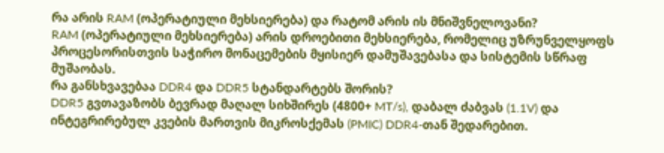რა არის RAM (ოპერატიული მეხსიერება) და რატომ არის ის მნიშვნელოვანი?
RAM (ოპერატიული მეხსიერება) არის დროებითი მეხსიერება, რომელიც უზრუნველყოფს პროცესორისთვის საჭირო მონაცემების მყისიერ დამუშავებასა და სისტემის სწრაფ მუშაობას.
რა განსხვავებაა DDR4 და DDR5 სტანდარტებს შორის?
DDR5 გვთავაზობს ბევრად მაღალ სიხშირეს (4800+ MT/s), დაბალ ძაბვას (1.1V) და ინტეგრირებულ კვების მართვის მიკროსქემას (PMIC) DDR4-თან შედარებით.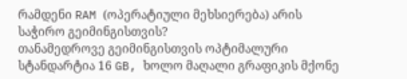რამდენი RAM (ოპერატიული მეხსიერება) არის საჭირო გეიმინგისთვის?
თანამედროვე გეიმინგისთვის ოპტიმალური სტანდარტია 16 GB, ხოლო მაღალი გრაფიკის მქონე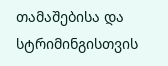თამაშებისა და სტრიმინგისთვის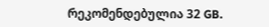რეკომენდებულია 32 GB.